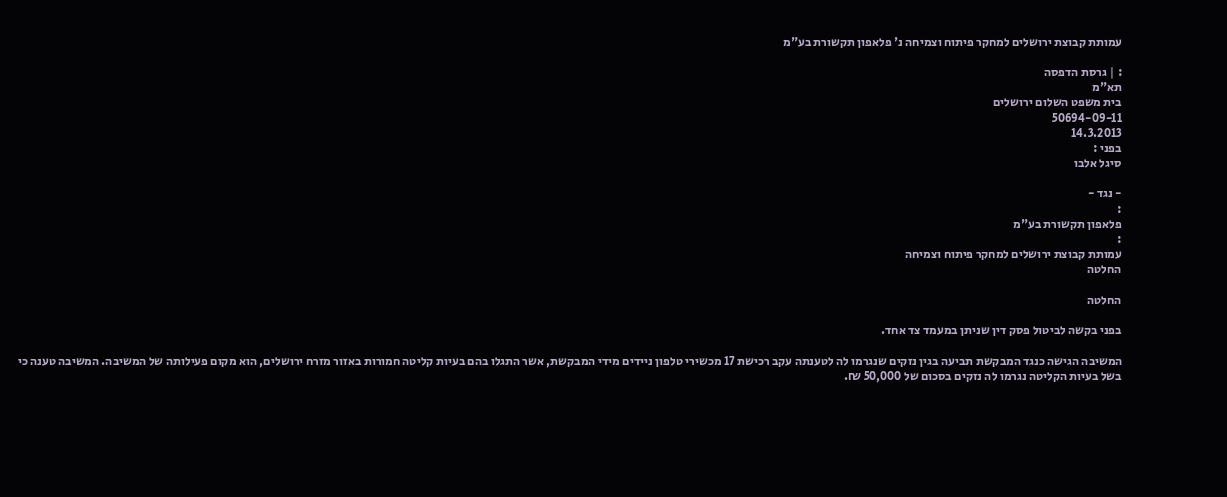עמותת קבוצת ירושלים למחקר פיתוח וצמיחה נ' פלאפון תקשורת בע"מ

: | גרסת הדפסה
תא"מ
בית משפט השלום ירושלים
50694-09-11
14.3.2013
בפני :
סיגל אלבו

- נגד -
:
פלאפון תקשורת בע"מ
:
עמותת קבוצת ירושלים למחקר פיתוח וצמיחה
החלטה

החלטה

בפני בקשה לביטול פסק דין שניתן במעמד צד אחד.

המשיבה הגישה כנגד המבקשת תביעה בגין נזקים שנגרמו לה לטענתה עקב רכישת 17 מכשירי טלפון ניידים מידי המבקשת, אשר התגלו בהם בעיות קליטה חמורות באזור מזרח ירושלים, הוא מקום פעילותה של המשיבה. המשיבה טענה כי בשל בעיות הקליטה נגרמו לה נזקים בסכום של 50,000 ₪.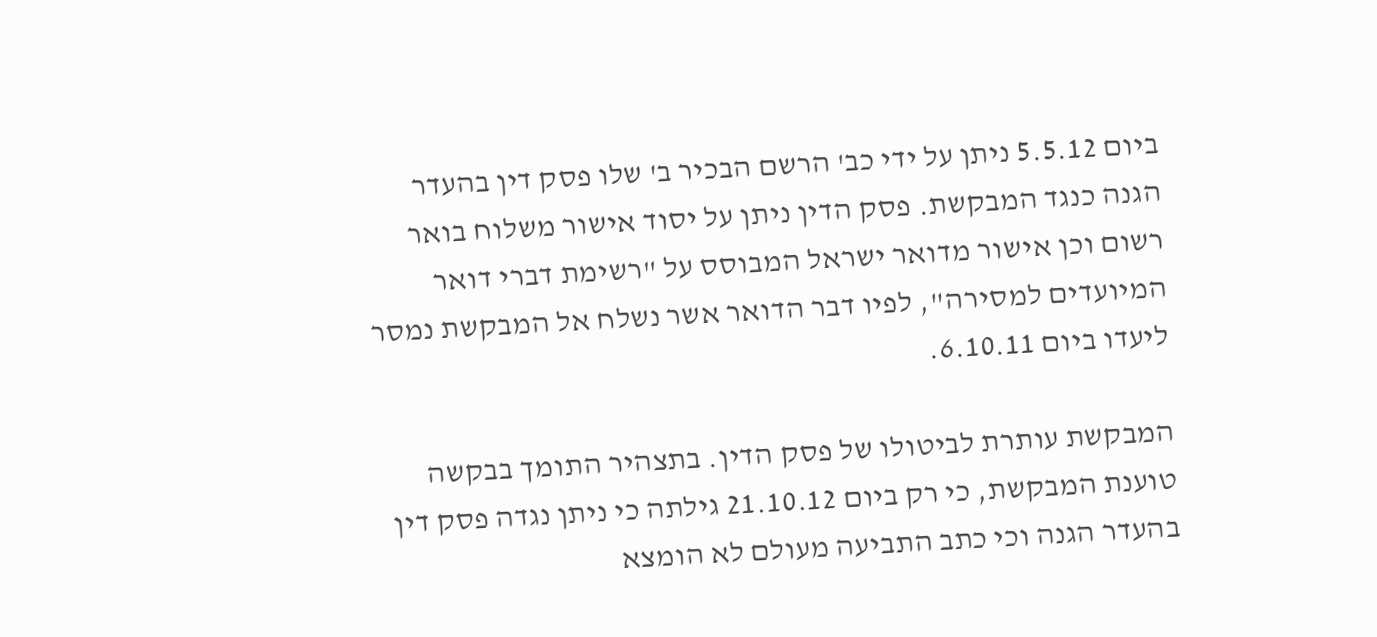ביום 5.5.12 ניתן על ידי כב' הרשם הבכיר ב' שלו פסק דין בהעדר הגנה כנגד המבקשת. פסק הדין ניתן על יסוד אישור משלוח בואר רשום וכן אישור מדואר ישראל המבוסס על "רשימת דברי דואר המיועדים למסירה", לפיו דבר הדואר אשר נשלח אל המבקשת נמסר ליעדו ביום 6.10.11.

המבקשת עותרת לביטולו של פסק הדין. בתצהיר התומך בבקשה טוענת המבקשת, כי רק ביום 21.10.12 גילתה כי ניתן נגדה פסק דין בהעדר הגנה וכי כתב התביעה מעולם לא הומצא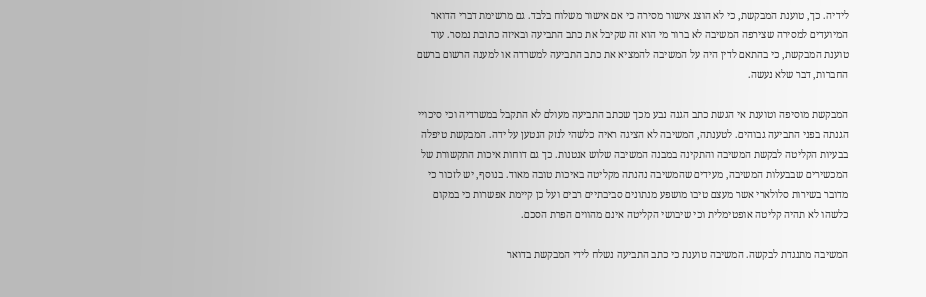לידיה. כך, טוענת המבקשת, כי לא הוצג אישור מסירה כי אם אישור משלוח בלבד. גם מרשימת דברי הדואר המיועדים למסירה שצירפה המשיבה לא ברור מי הוא זה שקיבל את כתב התביעה ובאיזה כתובת נמסר. עוד טוענת המבקשת, כי בהתאם לדין היה על המשיבה להמציא את כתב התביעה למשרדה או למענה הרשום ברשם החברות, דבר שלא נעשה.

המבקשת מוסיפה וטוענת אי הגשת כתב הגנה נבע מכך שכתב התביעה מעולם לא התקבל במשרדיה וכי סיכויי הגנתה בפני התביעה גבוהים. לטענתה, המשיבה לא הציגה ראיה כלשהי לנזק הנטען על ידה. המבקשת טיפלה בבעיות הקליטה לבקשת המשיבה והתקינה במבנה המשיבה שלוש אנטנות. כך גם דוחות איכות התקשורת של המכשירים שבבעלות המשיבה, מעידים שהמשיבה נהנתה מקליטה באיכות טובה מאוד. בנוסף, יש לזכור כי מדובר בשירות סלולארי אשר מעצם טיבו מושפע מנתונים סביבתיים רבים ועל כן קיימת אפשרות כי במקום כלשהו לא תהיה קליטה אופטימלית וכי שיבושי הקליטה אינם מהווים הפרת הסכם.

המשיבה מתנגדת לבקשה. המשיבה טוענת כי כתב התביעה נשלח לידי המבקשת בדואר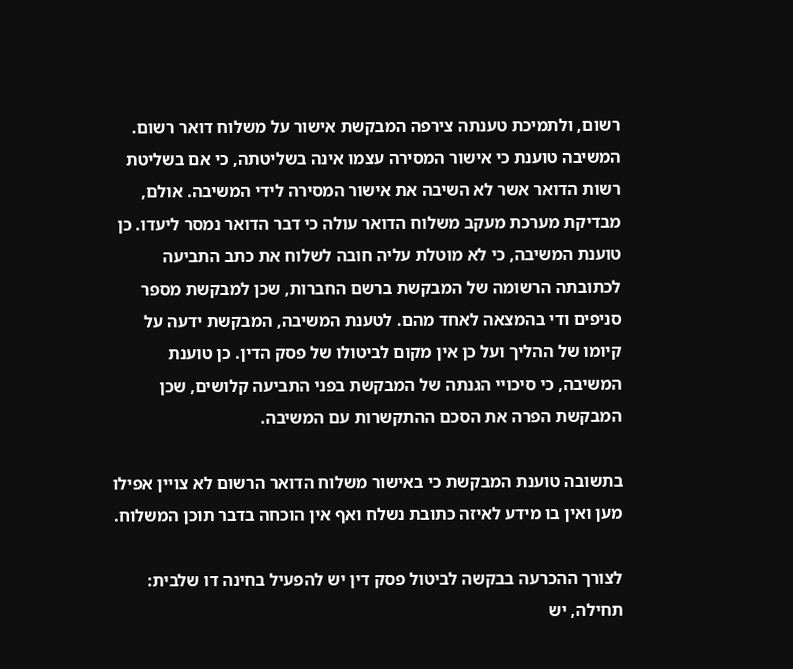רשום, ולתמיכת טענתה צירפה המבקשת אישור על משלוח דואר רשום. המשיבה טוענת כי אישור המסירה עצמו אינה בשליטתה, כי אם בשליטת רשות הדואר אשר לא השיבה את אישור המסירה לידי המשיבה. אולם, מבדיקת מערכת מעקב משלוח הדואר עולה כי דבר הדואר נמסר ליעדו. כן טוענת המשיבה, כי לא מוטלת עליה חובה לשלוח את כתב התביעה לכתובתה הרשומה של המבקשת ברשם החברות, שכן למבקשת מספר סניפים ודי בהמצאה לאחד מהם. לטענת המשיבה, המבקשת ידעה על קיומו של ההליך ועל כן אין מקום לביטולו של פסק הדין. כן טוענת המשיבה, כי סיכויי הגנתה של המבקשת בפני התביעה קלושים, שכן המבקשת הפרה את הסכם ההתקשרות עם המשיבה.

בתשובה טוענת המבקשת כי באישור משלוח הדואר הרשום לא צויין אפילו מען ואין בו מידע לאיזה כתובת נשלח ואף אין הוכחה בדבר תוכן המשלוח.

לצורך ההכרעה בבקשה לביטול פסק דין יש להפעיל בחינה דו שלבית: תחילה, יש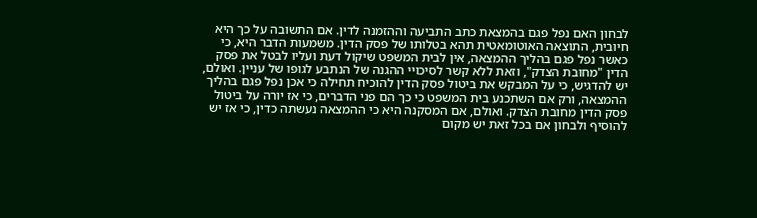לבחון האם נפל פגם בהמצאת כתב התביעה וההזמנה לדין. אם התשובה על כך היא חיובית, התוצאה האוטומאטית תהא בטלותו של פסק הדין. משמעות הדבר היא, כי כאשר נפל פגם בהליך ההמצאה, אין לבית המשפט שיקול דעת ועליו לבטל את פסק הדין "מחובת הצדק", וזאת ללא קשר לסיכויי ההגנה של הנתבע לגופו של עניין. ואולם, יש להדגיש, כי על המבקש את ביטול פסק הדין להוכיח תחילה כי אכן נפל פגם בהליך ההמצאה, ורק אם השתכנע בית המשפט כי כך הם פני הדברים, כי אז יורה על ביטול פסק הדין מחובת הצדק. ואולם, אם המסקנה היא כי ההמצאה נעשתה כדין, כי אז יש להוסיף ולבחון אם בכל זאת יש מקום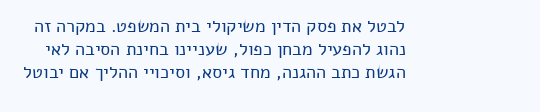לבטל את פסק הדין משיקולי בית המשפט. במקרה זה נהוג להפעיל מבחן כפול, שעניינו בחינת הסיבה לאי הגשת כתב ההגנה, מחד גיסא, וסיכויי ההליך אם יבוטל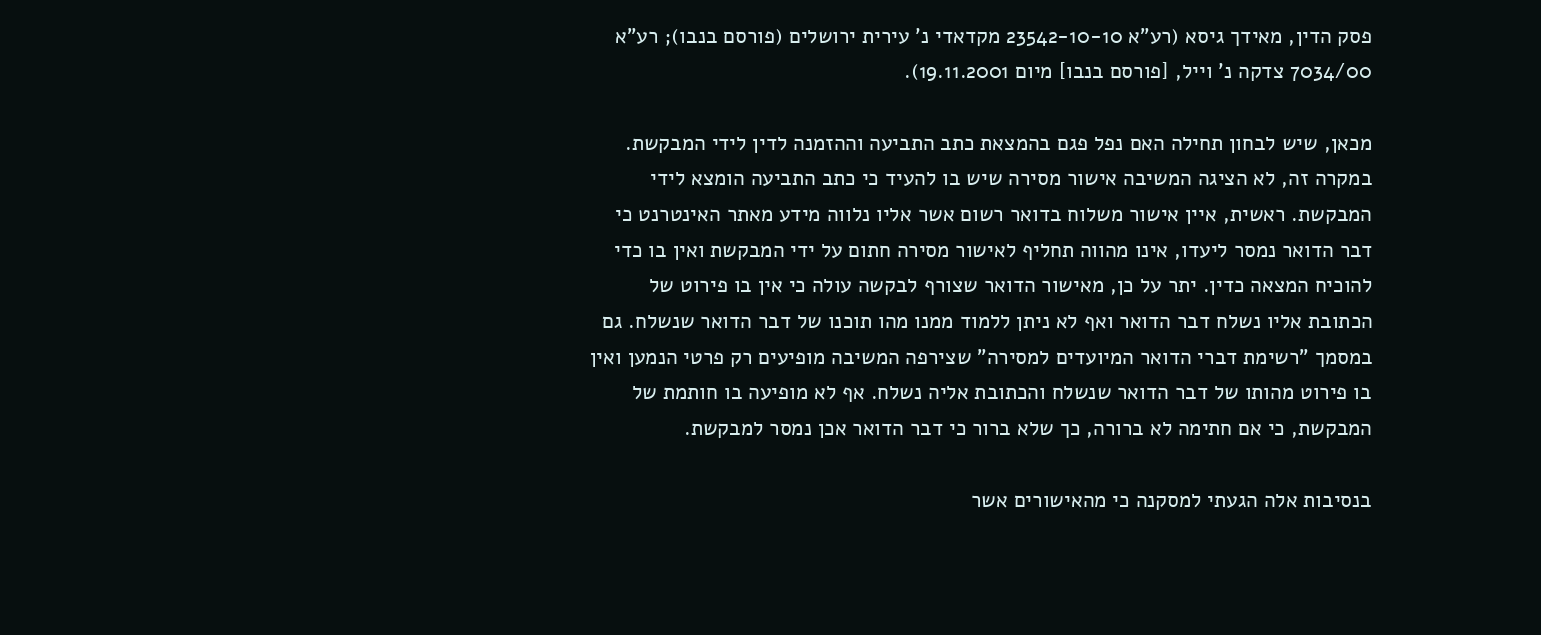פסק הדין, מאידך גיסא (רע"א 23542-10-10 מקדאדי נ' עירית ירושלים (פורסם בנבו); רע"א 7034/00 צדקה נ' וייל, [פורסם בנבו] מיום 19.11.2001).

מכאן, שיש לבחון תחילה האם נפל פגם בהמצאת כתב התביעה וההזמנה לדין לידי המבקשת. במקרה זה, לא הציגה המשיבה אישור מסירה שיש בו להעיד כי כתב התביעה הומצא לידי המבקשת. ראשית, איין אישור משלוח בדואר רשום אשר אליו נלווה מידע מאתר האינטרנט כי דבר הדואר נמסר ליעדו, אינו מהווה תחליף לאישור מסירה חתום על ידי המבקשת ואין בו כדי להוכיח המצאה כדין. יתר על כן, מאישור הדואר שצורף לבקשה עולה כי אין בו פירוט של הכתובת אליו נשלח דבר הדואר ואף לא ניתן ללמוד ממנו מהו תוכנו של דבר הדואר שנשלח. גם במסמך "רשימת דברי הדואר המיועדים למסירה" שצירפה המשיבה מופיעים רק פרטי הנמען ואין בו פירוט מהותו של דבר הדואר שנשלח והכתובת אליה נשלח. אף לא מופיעה בו חותמת של המבקשת, כי אם חתימה לא ברורה, כך שלא ברור כי דבר הדואר אכן נמסר למבקשת.

בנסיבות אלה הגעתי למסקנה כי מהאישורים אשר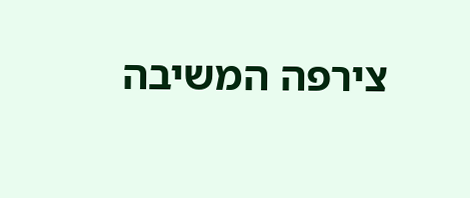צירפה המשיבה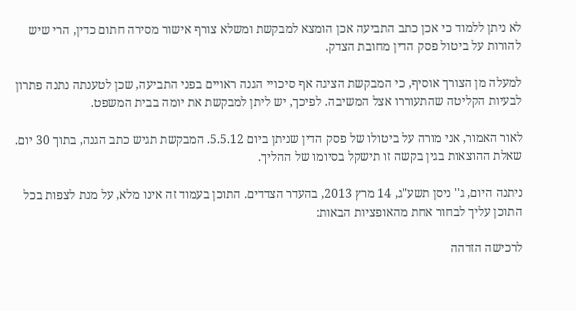לא ניתן ללמוד כי אכן כתב התביעה אכן הומצא למבקשת ומשלא צורף אישור מסירה חתום כדין, הרי שיש להורות על ביטול פסק הדין מחובת הצדק.

למעלה מן הצורך אוסיף, כי המבקשת הציגה אף סיכויי הגנה ראויים בפני התביעה, שכן לטענתה נתנה פתרון לבעיות הקליטה שהתעוררו אצל המשיבה. לפיכך, יש ליתן למבקשת את יומה בבית המשפט.

לאור האמור, אני מורה על ביטולו של פסק הדין שניתן ביום 5.5.12. המבקשת תגיש כתב הגנה, בתוך 30 יום. שאלת ההוצאות בגין בקשה זו תישקל בסיומו של ההליך.

ניתנה היום, ג'' ניסן תשע"ג, 14 מרץ 2013, בהעדר הצדדים. התוכן בעמוד זה אינו מלא, על מנת לצפות בכל התוכן עליך לבחור אחת מהאופציות הבאות:

לרכישה הזדהה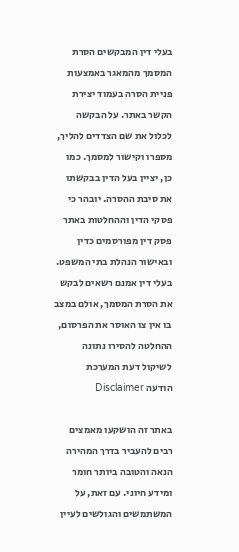בעלי דין המבקשים הסרת המסמך מהמאגר באמצעות פניית הסרה בעמוד יצירת הקשר באתר. על הבקשה לכלול את שם הצדדים להליך, מספרו וקישור למסמך. כמו כן, יציין בעל הדין בבקשתו את סיבת ההסרה. יובהר כי פסקי הדין וההחלטות באתר פסק דין מפורסמים כדין ובאישור הנהלת בתי המשפט. בעלי דין אמנם רשאים לבקש את הסרת המסמך, אולם במצב בו אין צו האוסר את הפרסום, ההחלטה להסירו נתונה לשיקול דעת המערכת
הודעה Disclaimer

באתר זה הושקעו מאמצים רבים להעביר בדרך המהירה הנאה והטובה ביותר חומר ומידע חיוני. עם זאת, על המשתמשים והגולשים לעיין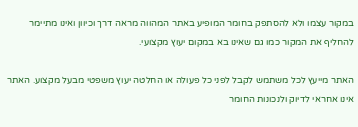במקור עצמו ולא להסתפק בחומר המופיע באתר המהווה מראה דרך וכיוון ואינו מתיימר להחליף את המקור כמו גם שאינו בא במקום יעוץ מקצועי.

האתר מייעץ לכל משתמש לקבל לפני כל פעולה או החלטה יעוץ משפטי מבעל מקצוע. האתר אינו אחראי לדיוק ולנכונות החומר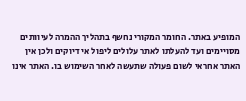המופיע באתר. החומר המקורי נחשף בתהליך ההמרה לעיוותים מסויימים ועד להעלתו לאתר עלולים ליפול אי דיוקים ולכן אין האתר אחראי לשום פעולה שתעשה לאחר השימוש בו. האתר אינו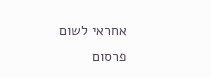אחראי לשום פרסום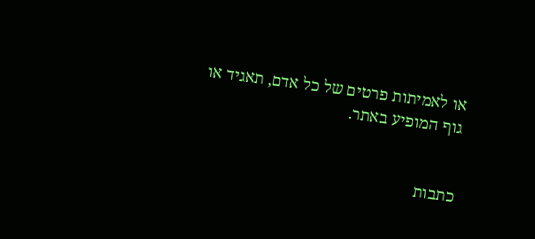או לאמיתות פרטים של כל אדם, תאגיד או גוף המופיע באתר.


כתבות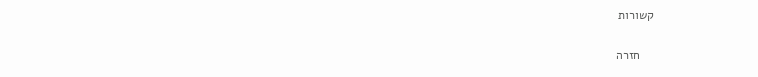קשורות

    חזרה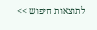לתוצאות חיפוש >>